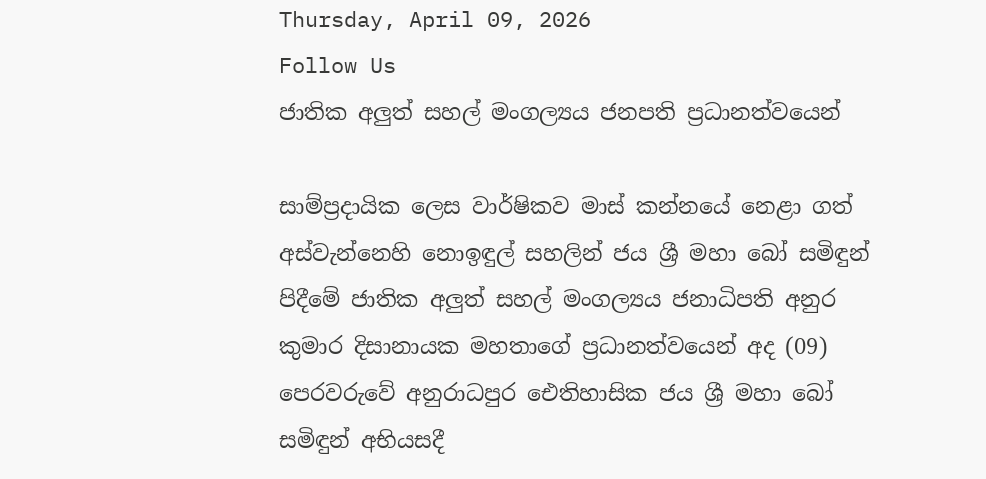Thursday, April 09, 2026
Follow Us
ජාතික අලුත් සහල් මංගල්‍යය ජනපති ප්‍රධානත්වයෙන්

සාම්ප්‍රදායික ලෙස වාර්ෂිකව මාස් කන්නයේ නෙළා ගත් අස්වැන්නෙහි නොඉඳුල් සහලින් ජය ශ්‍රී මහා බෝ සමිඳුන් පිදීමේ ජාතික අලුත් සහල් මංගල්‍යය ජනාධිපති අනුර කුමාර දිසානායක මහතාගේ ප්‍රධානත්වයෙන් අද (09) පෙරවරුවේ අනුරාධපුර ඓතිහාසික ජය ශ්‍රී මහා බෝ සමිඳුන් අභියසදී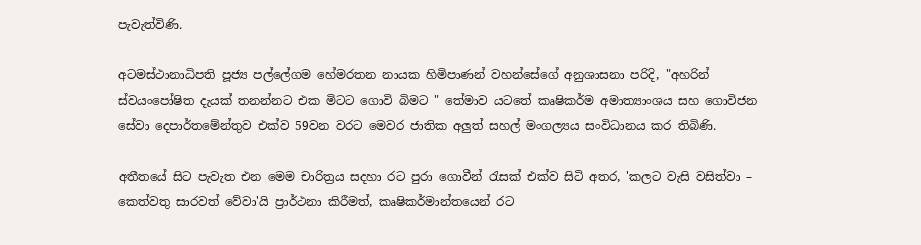පැවැත්විණි.

අටමස්ථානාධිපති පූජ්‍ය පල්ලේගම හේමරතන නායක හිමිපාණන් වහන්සේගේ අනුශාසනා පරිදි, "අහරින් ස්වයංපෝෂිත දැයක් තනන්නට එක මිටට ගොවි බිමට " තේමාව යටතේ කෘෂිකර්ම අමාත්‍යාංශය සහ ගොවිජන සේවා දෙපාර්තමේන්තුව එක්ව 59වන වරට මෙවර ජාතික අලුත් සහල් මංගල්‍යය සංවිධානය කර තිබිණි.

අතීතයේ සිට පැවැත එන මෙම චාරිත්‍රය සදහා රට පුරා ගොවීන් රැසක් එක්ව සිටි අතර, 'කලට වැසි වසිත්වා – කෙත්වතු සාරවත් වේවා'යි ප්‍රාර්ථනා කිරීමත්, කෘෂිකර්මාන්තයෙන් රට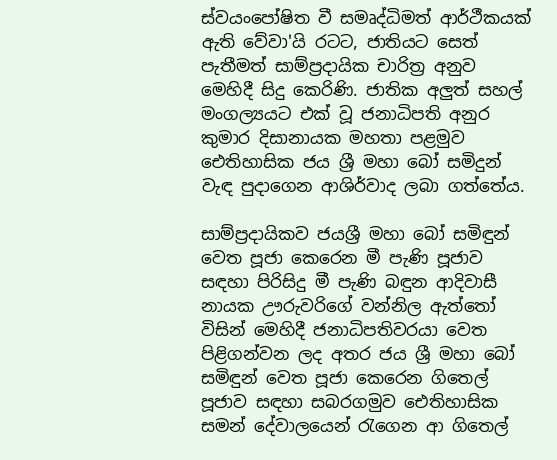ස්වයංපෝෂිත වී සමෘද්ධිමත් ආර්ථීකයක් ඇති වේවා'යි රටට, ජාතියට සෙත් පැතීමත් සාම්ප්‍රදායික චාරිත්‍ර අනුව මෙහිදී සිදු කෙරිණි. ජාතික අලුත් සහල් මංගල්‍යයට එක් වූ ජනාධිපති අනුර කුමාර දිසානායක මහතා පළමුව ඓතිහාසික ජය ශ්‍රී මහා බෝ සමිදුන් වැඳ පුදාගෙන ආශිර්වාද ලබා ගත්තේය.

සාම්ප්‍රදායිකව ජයශ්‍රී මහා බෝ සමිඳුන් වෙත පූජා කෙරෙන මී පැණි පූජාව සඳහා පිරිසිදු මී පැණි බඳුන ආදිවාසී නායක ඌරුවරිගේ වන්නිල ඇත්තෝ විසින් මෙහිදී ජනාධිපතිවරයා වෙත පිළිගන්වන ලද අතර ජය ශ්‍රී මහා බෝ සමිඳුන් වෙත පූජා කෙරෙන ගිතෙල් පූජාව සඳහා සබරගමුව ඓතිහාසික සමන් දේවාලයෙන් රැගෙන ආ ගිතෙල්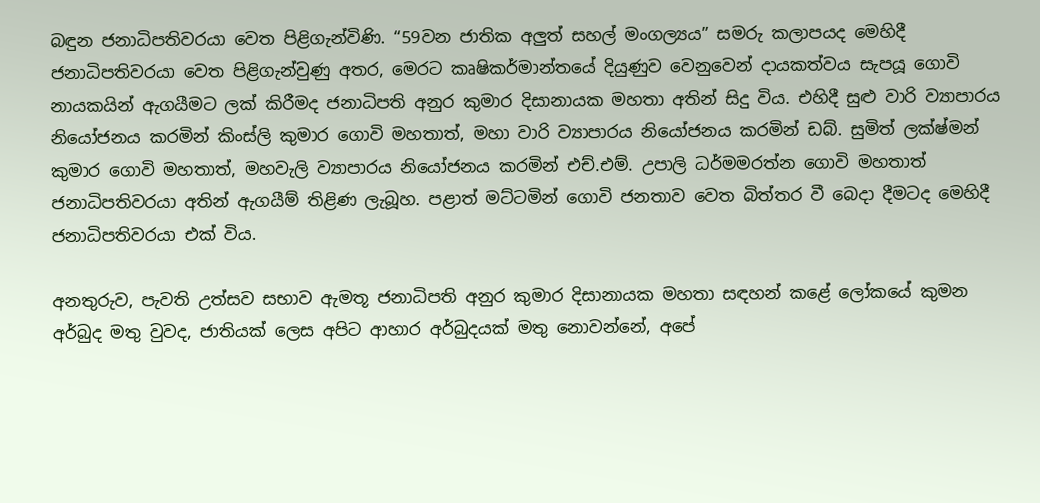බඳුන ජනාධිපතිවරයා වෙත පිළිගැන්විණි. “59වන ජාතික අලුත් සහල් මංගල්‍යය” සමරු කලාපයද මෙහිදී ජනාධිපතිවරයා වෙත පිළිගැන්වුණු අතර, මෙරට කෘෂිකර්මාන්තයේ දියුණුව වෙනුවෙන් දායකත්වය සැපයූ ගොවි නායකයින් ඇගයීමට ලක් කිරීමද ජනාධිපති අනුර කුමාර දිසානායක මහතා අතින් සිදු විය. එහිදී සුළු වාරි ව්‍යාපාරය නියෝජනය කරමින් කිංස්ලි කුමාර ගොවි මහතාත්, මහා වාරි ව්‍යාපාරය නියෝජනය කරමින් ඩබ්. සුමිත් ලක්ෂ්මන් කුමාර ගොවි මහතාත්, මහවැලි ව්‍යාපාරය නියෝජනය කරමින් එච්.එම්. උපාලි ධර්මමරත්න ගොවි මහතාත් ජනාධිපතිවරයා අතින් ඇගයීම් තිළිණ ලැබූහ. පළාත් මට්ටමින්‌ ගොවි ජනතාව වෙත බිත්තර වී බෙදා දීමටද මෙහිදී ජනාධිපතිවරයා එක් විය.

අනතුරුව, පැවති උත්සව සභාව ඇමතූ ජනාධිපති අනුර කුමාර දිසානායක මහතා සඳහන් කළේ ලෝකයේ කුමන අර්බුද මතු වුවද, ජාතියක් ලෙස අපිට ආහාර අර්බුදයක් මතු නොවන්නේ, අපේ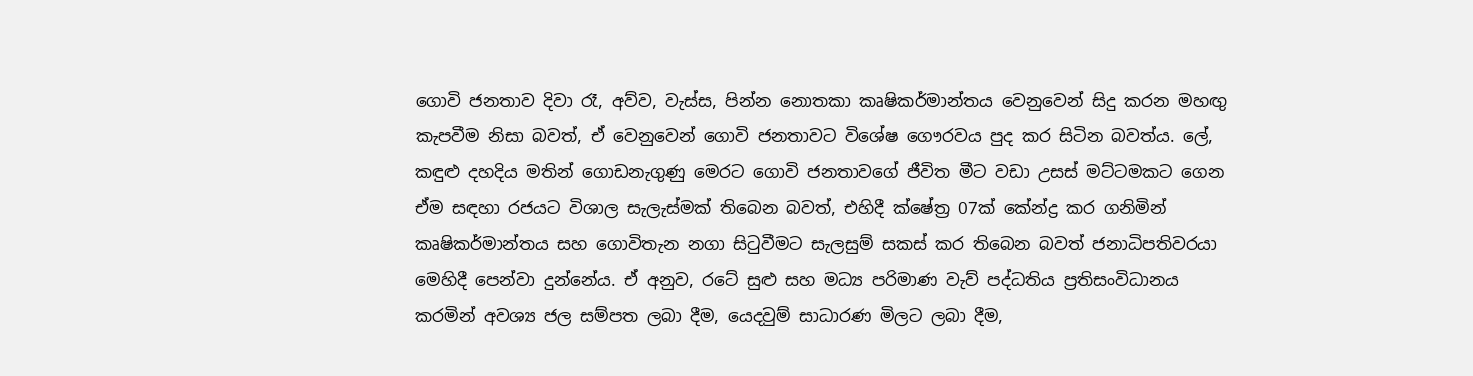ගොවි ජනතාව දිවා රෑ, අව්ව, වැස්ස, පින්න නොතකා කෘෂිකර්මාන්තය වෙනුවෙන් සිදු කරන මහඟු කැපවීම නිසා බවත්, ඒ වෙනුවෙන් ගොවි ජනතාවට විශේෂ ගෞරවය පුද කර සිටින බවත්ය. ලේ, කඳුළු දහදිය මතින් ගොඩනැගුණු මෙරට ගොවි ජනතාවගේ ජීවිත මීට වඩා උසස් මට්ටමකට ගෙන ඒම සඳහා රජයට විශාල සැලැස්මක් තිබෙන බවත්, එහිදී ක්ෂේත්‍ර 07ක් කේන්ද්‍ර කර ගනිමින් කෘෂිකර්මාන්තය සහ ගොවිතැන නගා සිටුවීමට සැලසුම් සකස් කර තිබෙන බවත් ජනාධිපතිවරයා මෙහිදී පෙන්වා දුන්නේය. ඒ අනුව, රටේ සුළු සහ මධ්‍ය පරිමාණ වැව් පද්ධතිය ප්‍රතිසංවිධානය කරමින් අවශ්‍ය ජල සම්පත ලබා දීම, යෙදවුම් සාධාරණ මිලට ලබා දීම,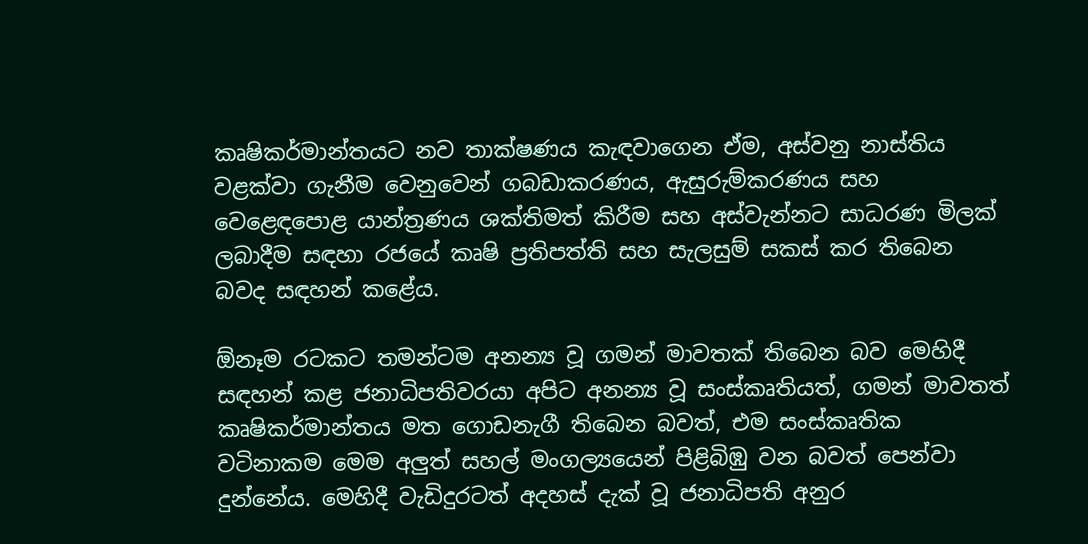කෘෂිකර්මාන්තයට නව තාක්ෂණය කැඳවාගෙන ඒම, අස්වනු නාස්තිය වළක්වා ගැනීම වෙනුවෙන් ගබඩාකරණය, ඇසුරුම්කරණය සහ වෙළෙඳපොළ යාන්ත්‍රණය ශක්තිමත් කිරීම සහ අස්වැන්නට සාධරණ මිලක් ලබාදීම සඳහා රජයේ කෘෂි ප්‍රතිපත්ති සහ සැලසුම් සකස් කර තිබෙන බවද සඳහන් කළේය.

ඕනෑම රටකට තමන්ටම අනන්‍ය වූ ගමන් මාවතක් තිබෙන බව මෙහිදී සඳහන් කළ ජනාධිපතිවරයා අපිට අනන්‍ය වූ සංස්කෘතියත්, ගමන් මාවතත් කෘෂිකර්මාන්තය මත ගොඩනැගී තිබෙන බවත්, එම සංස්කෘතික වටිනාකම මෙම අලුත් සහල් මංගල්‍යයෙන් පිළිබිඹු වන බවත් පෙන්වා දුන්නේය. මෙහිදී වැඩිදුරටත් අදහස් දැක් වූ ජනාධිපති අනුර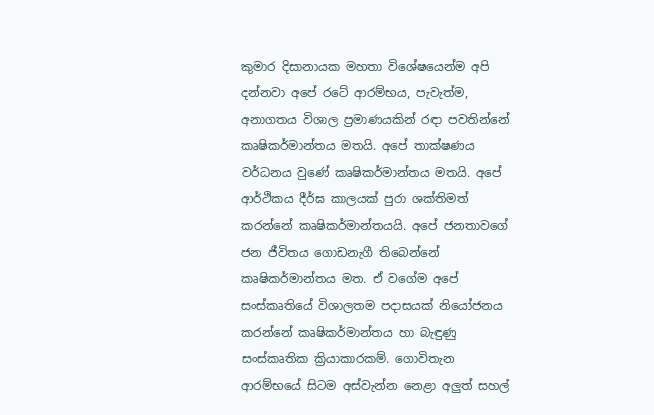කුමාර දිසානායක මහතා විශේෂයෙන්ම අපි දන්නවා අපේ රටේ ආරම්භය, පැවැත්ම, අනාගතය විශාල ප්‍රමාණයකින් රඳා පවතින්නේ කෘෂිකර්මාන්තය මතයි. අපේ තාක්ෂණය වර්ධනය වුණේ කෘෂිකර්මාන්තය මතයි. අපේ ආර්ථිකය දීර්ඝ කාලයක් පුරා ශක්තිමත් කරන්නේ කෘෂිකර්මාන්තයයි. අපේ ජනතාවගේ ජන ජීවිතය ගොඩනැගී තිබෙන්නේ කෘෂිකර්මාන්තය මත. ඒ වගේම අපේ සංස්කෘතියේ විශාලතම පදාසයක් නියෝජනය කරන්නේ කෘෂිකර්මාන්තය හා බැඳුණු සංස්කෘතික ක්‍රියාකාරකම්. ගොවිතැන ආරම්භයේ සිටම අස්වැන්න නෙළා අලුත් සහල්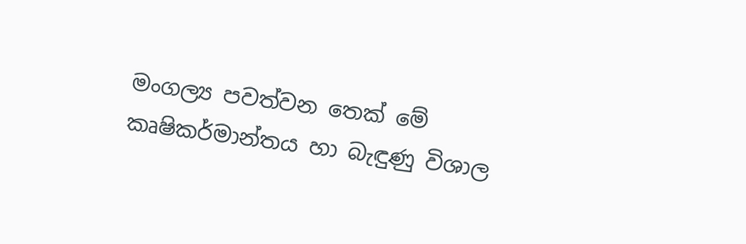මංගල්‍ය පවත්වන තෙක් මේ කෘෂිකර්මාන්තය හා බැඳුණු විශාල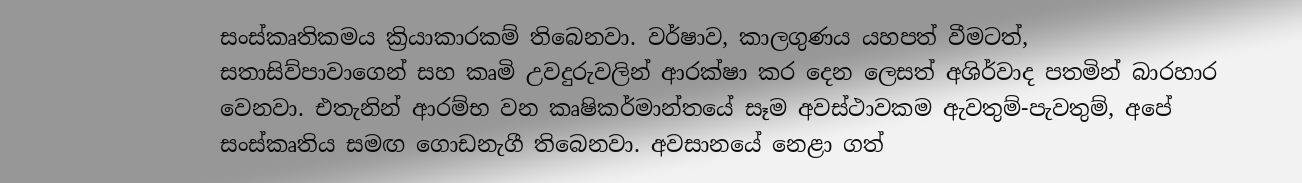සංස්කෘතිකමය ක්‍රියාකාරකම් තිබෙනවා. වර්ෂාව, කාලගුණය යහපත් වීමටත්, සතාසිව්පාවාගෙන් සහ කෘමි උවදුරුවලින් ආරක්ෂා කර දෙන ලෙසත් අශිර්වාද පතමින් බාරහාර වෙනවා. එතැනින් ආරම්භ වන කෘෂිකර්මාන්තයේ සෑම අවස්ථාවකම ඇවතුම්-පැවතුම්, අපේ සංස්කෘතිය සමඟ ගොඩනැගී තිබෙනවා. අවසානයේ නෙළා ගත්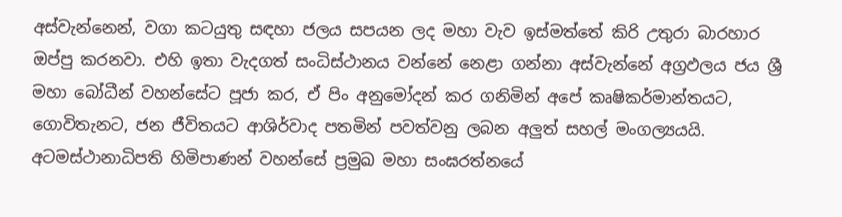අස්වැන්නෙන්, වගා කටයුතු සඳහා ජලය සපයන ලද මහා වැව ඉස්මත්තේ කිරි උතුරා බාරහාර ඔප්පු කරනවා. එහි ඉතා වැදගත් සංධිස්ථානය වන්නේ නෙළා ගන්නා අස්වැන්නේ අග්‍රඵලය ජය ශ්‍රී මහා බෝධීන් වහන්සේට පූජා කර, ඒ පිං අනුමෝදන් කර ගනිමින් අපේ කෘෂිකර්මාන්තයට, ගොවිතැනට, ජන ජීවිතයට ආශිර්වාද පතමින් පවත්වනු ලබන අලුත් සහල් මංගල්‍යයයි. අටමස්ථානාධිපති හිමිපාණන් වහන්සේ ප්‍රමුඛ මහා සංඝරත්නයේ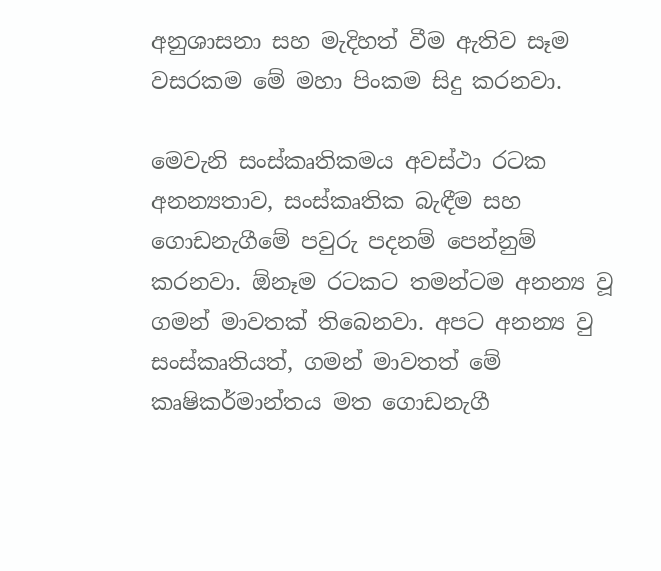අනුශාසනා සහ මැදිහත් වීම ඇතිව සෑම වසරකම මේ මහා පිංකම සිදු කරනවා.

මෙවැනි සංස්කෘතිකමය අවස්ථා රටක අනන්‍යතාව, සංස්කෘතික බැඳීම සහ ගොඩනැගීමේ පවුරු පදනම් පෙන්නුම් කරනවා. ඕනෑම රටකට තමන්ටම අනන්‍ය වූ ගමන් මාවතක් තිබෙනවා. අපට අනන්‍ය වු සංස්කෘතියත්, ගමන් මාවතත් මේ කෘෂිකර්මාන්තය මත ගොඩනැගී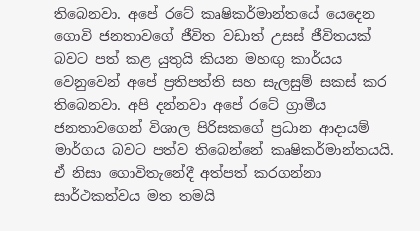තිබෙනවා. අපේ රටේ කෘෂිකර්මාන්තයේ යෙදෙන ගොවි ජනතාවගේ ජීවිත වඩාත් උසස් ජීවිතයක් බවට පත් කළ යුතුයි කියන මහඟු කාර්යය වෙනුවෙන් අපේ ප්‍රතිපත්ති සහ සැලසුම් සකස් කර තිබෙනවා. අපි දන්නවා අපේ රටේ ග්‍රාමීය ජනතාවගෙන් විශාල පිරිසකගේ ප්‍රධාන ආදායම් මාර්ගය බවට පත්ව තිබෙන්නේ කෘෂිකර්මාන්තයයි. ඒ නිසා ගොවිතැනේදී අත්පත් කරගන්නා සාර්ථකත්වය මත තමයි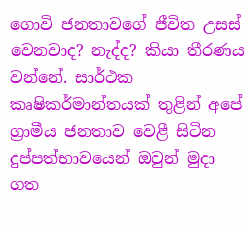ගොවි ජනතාවගේ ජීවිත උසස් වෙනවාද? නැද්ද? කියා තීරණය වන්නේ. සාර්ථක කෘෂිකර්මාන්තයක් තුළින් අපේ ග්‍රාමීය ජනතාව වෙළී සිටින දුප්පත්භාවයෙන් ඔවුන් මුදා ගත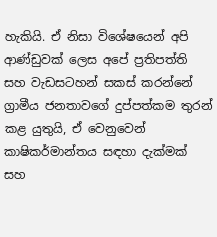හැකියි. ඒ නිසා විශේෂයෙන් අපි ආණ්ඩුවක් ලෙස අපේ ප්‍රතිපත්ති සහ වැඩසටහන් සකස් කරන්නේ ග්‍රාමීය ජනතාවගේ දුප්පත්කම තුරන් කළ යුතුයි, ඒ වෙනුවෙන් කාෂිකර්මාන්තය සඳහා දැක්මක් සහ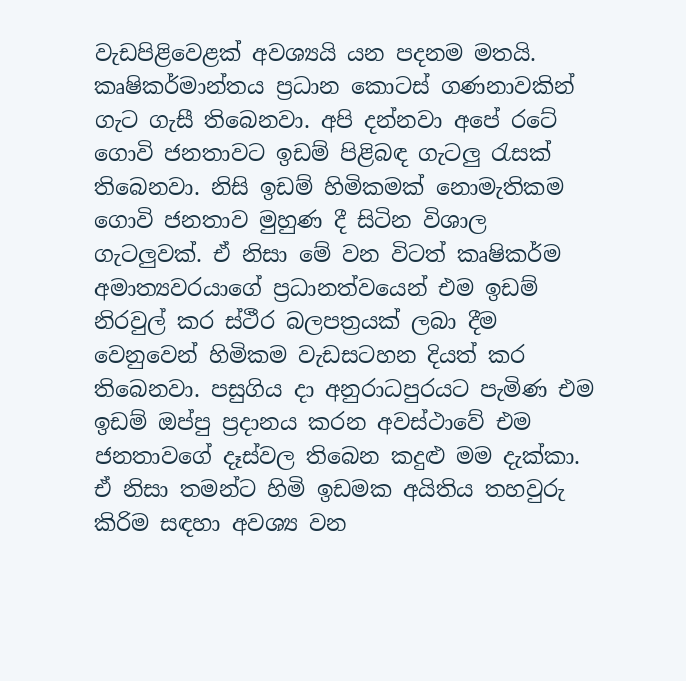වැඩපිළිවෙළක් අවශ්‍යයි යන පදනම මතයි. කෘෂිකර්මාන්තය ප්‍රධාන කොටස් ගණනාවකින් ගැට ගැසී තිබෙනවා. අපි දන්නවා අපේ රටේ ගොවි ජනතාවට ඉඩම් පිළිබඳ ගැටලු රැසක් තිබෙනවා. නිසි ඉඩම් හිමිකමක් නොමැතිකම ගොවි ජනතාව මුහුණ දී සිටින විශාල ගැටලුවක්. ඒ නිසා මේ වන විටත් කෘෂිකර්ම අමාත්‍යවරයාගේ ප්‍රධානත්වයෙන් එම ඉඩම් නිරවුල් කර ස්ථීර බලපත්‍රයක් ලබා දීම වෙනුවෙන් හිමිකම වැඩසටහන දියත් කර තිබෙනවා. පසුගිය දා අනුරාධපුරයට පැමිණ එම ඉඩම් ඔප්පු ප්‍රදානය කරන අවස්ථාවේ එම ජනතාවගේ දෑස්වල තිබෙන කදුළු මම දැක්කා. ඒ නිසා තමන්ට හිමි ඉඩමක අයිතිය තහවුරු කිරිම සඳහා අවශ්‍ය වන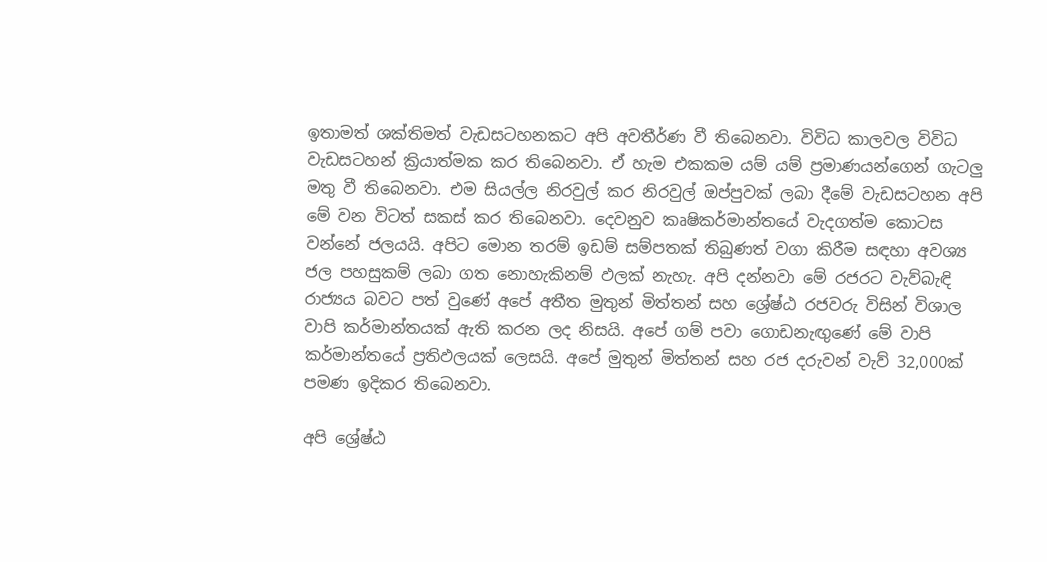ඉතාමත් ශක්තිමත් වැඩසටහනකට අපි අවතීර්ණ වී තිබෙනවා. විවිධ කාලවල විවිධ වැඩසටහන් ක්‍රියාත්මක කර තිබෙනවා. ඒ හැම එකකම යම් යම් ප්‍රමාණයන්ගෙන් ගැටලු මතු වී තිබෙනවා. එම සියල්ල නිරවුල් කර නිරවුල් ඔප්පුවක් ලබා දීමේ වැඩසටහන අපි මේ වන විටත් සකස් කර තිබෙනවා. දෙවනුව කෘෂිකර්මාන්තයේ වැදගත්ම කොටස වන්නේ ජලයයි. අපිට මොන තරම් ඉඩම් සම්පතක් තිබුණත් වගා කිරීම සඳහා අවශ්‍ය ජල පහසුකම් ලබා ගත නොහැකිනම් ඵලක් නැහැ. අපි දන්නවා මේ රජරට වැව්බැඳි රාජ්‍යය බවට පත් වුණේ අපේ අතීත මුතුන් මිත්තන් සහ ශ්‍රේෂ්ඨ රජවරු විසින් විශාල වාපි කර්මාන්තයක් ඇති කරන ලද නිසයි. අපේ ගම් පවා ගොඩනැඟුණේ මේ වාපි කර්මාන්තයේ ප්‍රතිඵලයක් ලෙසයි. අපේ මුතුන් මිත්තන් සහ රජ දරුවන් වැව් 32,000ක් පමණ ඉදිකර තිබෙනවා.

අපි ශ්‍රේෂ්ඨ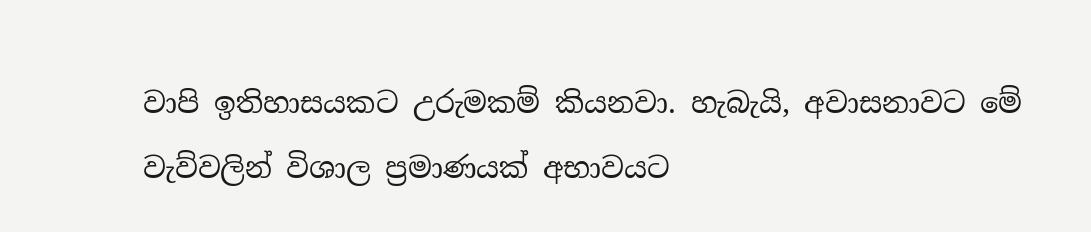වාපි ඉතිහාසයකට උරුමකම් කියනවා. හැබැයි, අවාසනාවට මේ වැව්වලින් විශාල ප්‍රමාණයක් අභාවයට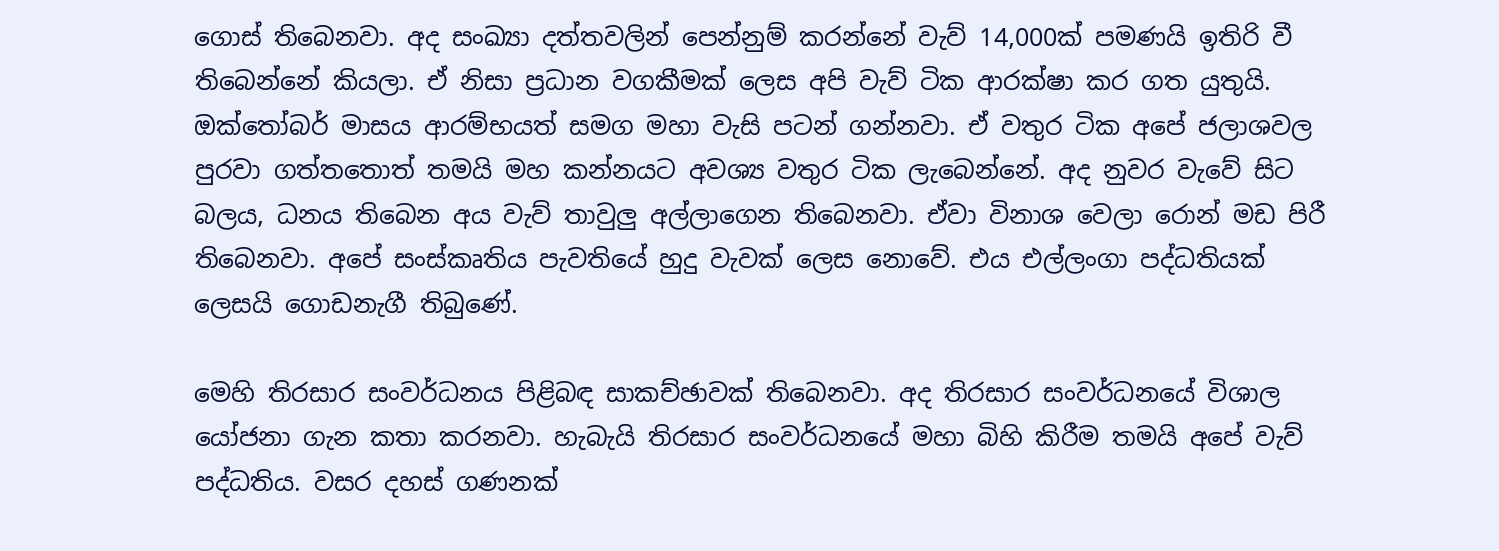ගොස් තිබෙනවා. අද සංඛ්‍යා දත්තවලින් පෙන්නුම් කරන්නේ වැව් 14,000ක් පමණයි ඉතිරි වී තිබෙන්නේ කියලා. ඒ නිසා ප්‍රධාන වගකීමක් ලෙස අපි වැව් ටික ආරක්ෂා කර ගත යුතුයි. ඔක්තෝබර් මාසය ආරම්භයත් සමග මහා වැසි පටන් ගන්නවා. ඒ වතුර ටික අපේ ජලාශවල පුරවා ගත්තතොත් තමයි මහ කන්නයට අවශ්‍ය වතුර ටික ලැබෙන්නේ. අද නුවර වැවේ සිට බලය, ධනය තිබෙන අය වැව් තාවුලු අල්ලාගෙන තිබෙනවා. ඒවා විනාශ වෙලා රොන් මඩ පිරී තිබෙනවා. අපේ සංස්කෘතිය පැවතියේ හුදු වැවක් ලෙස නොවේ. එය එල්ලංගා පද්ධතියක් ලෙසයි ගොඩනැගී තිබුණේ.

මෙහි තිරසාර සංවර්ධනය පිළිබඳ සාකච්ඡාවක් තිබෙනවා. අද තිරසාර සංවර්ධනයේ විශාල යෝජනා ගැන කතා කරනවා. හැබැයි තිරසාර සංවර්ධනයේ මහා බිහි කිරීම තමයි අපේ වැව් පද්ධතිය. වසර දහස් ගණනක්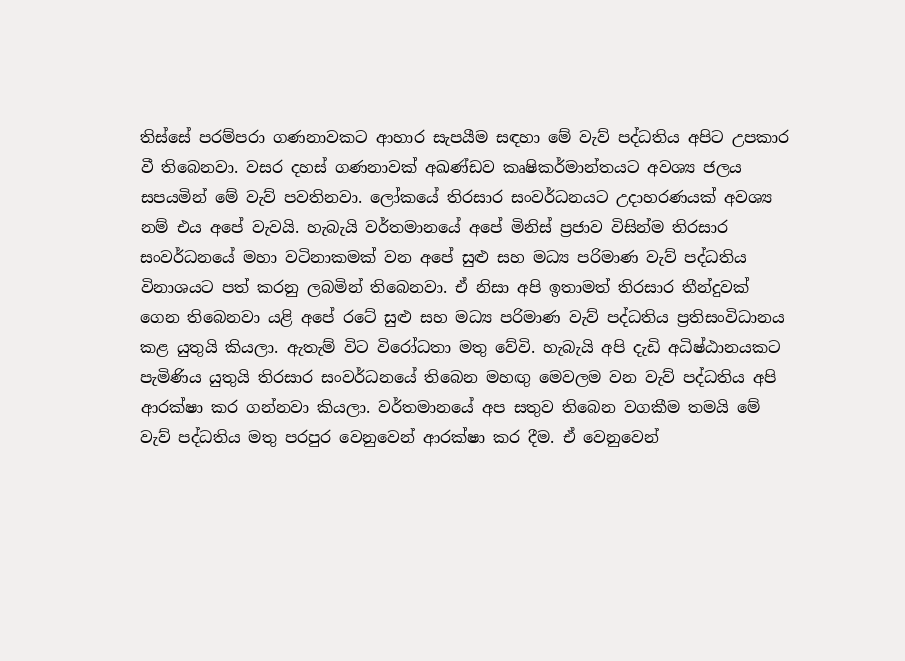තිස්සේ පරම්පරා ගණනාවකට ආහාර සැපයීම සඳහා මේ වැව් පද්ධතිය අපිට උපකාර වී තිබෙනවා. වසර දහස් ගණනාවක් අඛණ්ඩව කෘෂිකර්මාන්තයට අවශ්‍ය ජලය සපයමින් මේ වැව් පවතිනවා. ලෝකයේ තිරසාර සංවර්ධනයට උදාහරණයක් අවශ්‍ය නම් එය අපේ වැවයි. හැබැයි වර්තමානයේ අපේ මිනිස් ප්‍රජාව විසින්ම තිරසාර සංවර්ධනයේ මහා වටිනාකමක් වන අපේ සුළු සහ මධ්‍ය පරිමාණ වැව් පද්ධතිය විනාශයට පත් කරනු ලබමින් තිබෙනවා. ඒ නිසා අපි ඉතාමත් තිරසාර තීන්දුවක් ගෙන තිබෙනවා යළි අපේ රටේ සුළු සහ මධ්‍ය පරිමාණ වැව් පද්ධතිය ප්‍රතිසංවිධානය කළ යුතුයි කියලා. ඇතැම් විට විරෝධතා මතු වේවි. හැබැයි අපි දැඩි අධිෂ්ඨානයකට පැමිණිය යුතුයි තිරසාර සංවර්ධනයේ තිබෙන මහඟු මෙවලම වන වැව් පද්ධතිය අපි ආරක්ෂා කර ගන්නවා කියලා. වර්තමානයේ අප සතුව තිබෙන වගකීම තමයි මේ වැව් පද්ධතිය මතු පරපුර වෙනුවෙන් ආරක්ෂා කර දීම. ඒ වෙනුවෙන්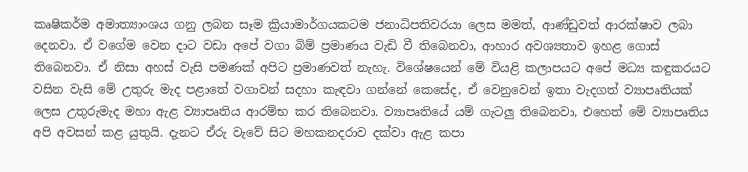කෘෂිකර්ම අමාත්‍යාංශය ගනු ලබන සෑම ක්‍රියාමාර්ගයකටම ජනාධිපතිවරයා ලෙස මමත්, ආණ්ඩුවත් ආරක්ෂාව ලබා දෙනවා. ඒ වගේම වෙන දාට වඩා අපේ වගා බිම් ප්‍රමාණය වැඩි වී තිබෙනවා, ආහාර අවශ්‍යතාව ඉහළ ගොස් තිබෙනවා. ඒ නිසා අහස් වැසි පමණක් අපිට ප්‍රමාණවත් නැහැ. විශේෂයෙන් මේ වියළි කලාපයට අපේ මධ්‍ය කඳුකරයට වසින වැසි මේ උතුරු මැද පළාතේ වගාවන් සදහා කැඳවා ගන්නේ කෙසේද, ඒ වෙනුවෙන් ඉතා වැදගත් ව්‍යාපෘතියක් ලෙස උතුරුමැද මහා ඇළ ව්‍යාපෘතිය ආරම්භ කර තිබෙනවා. ව්‍යාපෘතියේ යම් ගැටලු තිබෙනවා, එහෙත් මේ ව්‍යාපෘතිය අපි අවසන් කළ යුතුයි. දැනට ඒරු වැවේ සිට මහකනදරාව දක්වා ඇළ කපා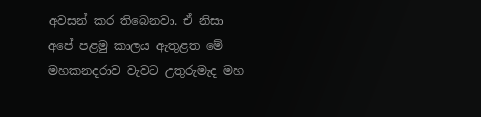අවසන් කර තිබෙනවා. ඒ නිසා අපේ පළමු කාලය ඇතුළත මේ මහකනදරාව වැවට උතුරුමැද මහ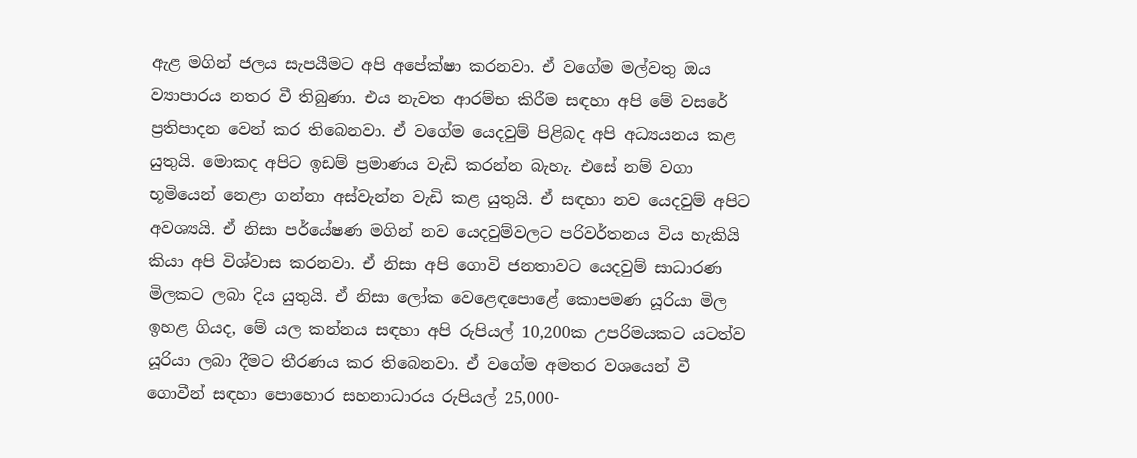ඇළ මගින් ජලය සැපයීමට අපි අපේක්ෂා කරනවා. ඒ වගේම මල්වතු ඔය ව්‍යාපාරය නතර වී තිබුණා. එය නැවත ආරම්භ කිරීම සඳහා අපි මේ වසරේ ප්‍රතිපාදන වෙන් කර තිබෙනවා. ඒ වගේම යෙදවුම් පිළිබද අපි අධ්‍යයනය කළ යුතුයි. මොකද අපිට ඉඩම් ප්‍රමාණය වැඩි කරන්න බැහැ. එසේ නම් වගා භූමියෙන් නෙළා ගන්නා අස්වැන්න වැඩි කළ යුතුයි. ඒ සඳහා නව යෙදවුම් අපිට අවශ්‍යයි. ඒ නිසා පර්යේෂණ මගින් නව යෙදවුම්වලට පරිවර්තනය විය හැකියි කියා අපි විශ්වාස කරනවා. ඒ නිසා අපි ගොවි ජනතාවට යෙදවුම් සාධාරණ මිලකට ලබා දිය යුතුයි. ඒ නිසා ලෝක වෙළෙඳපොළේ කොපමණ යූරියා මිල ඉහළ ගියද, මේ යල කන්නය සඳහා අපි රුපියල් 10,200ක උපරිමයකට යටත්ව යූරියා ලබා දීමට තීරණය කර තිබෙනවා. ඒ වගේම අමතර වශයෙන් වී ගොවීන් සඳහා පොහොර සහනාධාරය රුපියල් 25,000-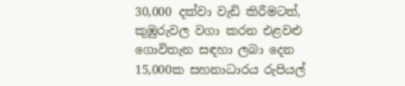30,000 දක්වා වැඩි කිරීමටත්, කුඹුරුවල වගා කරන එළවළු ගොවිතැන සඳහා ලබා දෙන 15,000ක සහනාධාරය රුපියල්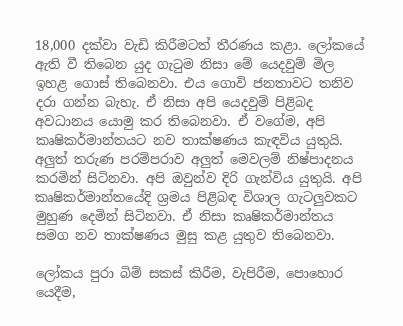18,000 දක්වා වැඩි කිරීමටත් තීරණය කළා. ලෝකයේ ඇති වී තිබෙන යුද ගැටුම නිසා මේ යෙදවුම් මිල ඉහළ ගොස් තිබෙනවා. එය ගොවි ජනතාවට තනිව දරා ගන්න බැහැ. ඒ නිසා අපි යෙදවුම් පිළිබද අවධානය යොමු කර තිබෙනවා. ඒ වගේම, අපි කෘෂිකර්මාන්තයට නව තාක්ෂණය කැඳවිය යුතුයි. අලුත් තරුණ පරම්පරාව අලුත් මෙවලම් නිෂ්පාදනය කරමින් සිටිනවා. අපි ඔවුන්ව දිරි ගැන්විය යුතුයි. අපි කෘෂිකර්මාන්තයේදි ශ්‍රමය පිළිබඳ විශාල ගැටලුවකට මුහුණ දෙමින් සිටිනවා. ඒ නිසා කෘෂිකර්මාන්තය සමග නව තාක්ෂණය මුසු කළ යුතුව තිබෙනවා.

ලෝකය පුරා බිම් සකස් කිරීම, වැපිරීම, පොහොර යෙදීම,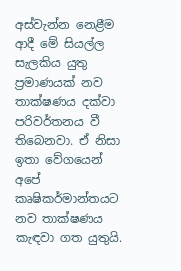අස්වැන්න නෙළීම ආදී මේ සියල්ල සැලකිය යුතු ප්‍රමාණයක් නව තාක්ෂණය දක්වා පරිවර්තනය වී තිබෙනවා. ඒ නිසා ඉතා වේගයෙන් අපේ කෘෂිකර්මාන්තයට නව තාක්ෂණය කැඳවා ගත යුතුයි.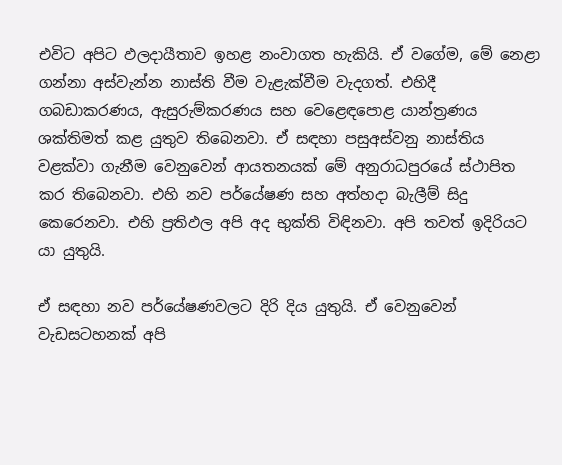එවිට අපිට ඵලදායීතාව ඉහළ නංවාගත හැකියි. ඒ වගේම, මේ නෙළා ගන්නා අස්වැන්න නාස්ති වීම වැළැක්වීම වැදගත්. එහිදී ගබඩාකරණය, ඇසුරුම්කරණය සහ වෙළෙඳපොළ යාන්ත්‍රණය ශක්තිමත් කළ යුතුව තිබෙනවා. ඒ සඳහා පසුඅස්වනු නාස්තිය වළක්වා ගැනීම වෙනුවෙන් ආයතනයක් මේ අනුරාධපුරයේ ස්ථාපිත කර තිබෙනවා. එහි නව පර්යේෂණ සහ අත්හදා බැලීම් සිදු කෙරෙනවා. එහි ප්‍රතිඵල අපි අද භුක්ති විඳිනවා. අපි තවත් ඉදිරියට යා යුතුයි.

ඒ සඳහා නව පර්යේෂණවලට දිරි දිය යුතුයි. ඒ වෙනුවෙන් වැඩසටහනක් අපි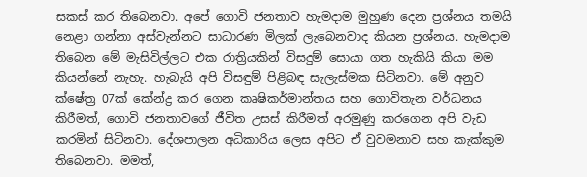සකස් කර තිබෙනවා. අපේ ගොවි ජනතාව හැමදාම මුහුණ දෙන ප්‍රශ්නය තමයි නෙළා ගන්නා අස්වැන්නට සාධාරණ මිලක් ලැබෙනවාද කියන ප්‍රශ්නය. හැමදාම තිබෙන මේ මැසිවිල්ලට එක රාත්‍රියකින් විසදුම් සොයා ගත හැකියි කියා මම කියන්නේ නැහැ. හැබැයි අපි විසඳුම් පිළිබඳ සැලැස්මක සිටිනවා. මේ අනුව ක්ෂේත්‍ර 07ක් කේන්ද්‍ර කර ගෙන කෘෂිකර්මාන්තය සහ ගොවිතැන වර්ධනය කිරීමත්, ගොවි ජනතාවගේ ජීවිත උසස් කිරීමත් අරමුණු කරගෙන අපි වැඩ කරමින් සිටිනවා. දේශපාලන අධිකාරිය ලෙස අපිට ඒ වුවමනාව සහ කැක්කුම තිබෙනවා. මමත්,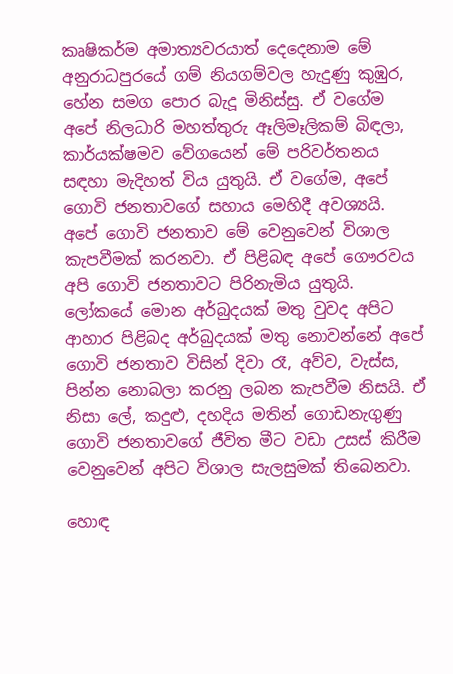කෘෂිකර්ම අමාත්‍යවරයාත් දෙදෙනාම මේ අනුරාධපුරයේ ගම් නියගම්වල හැදුණු කුඹුර, හේන සමග පොර බැදූ මිනිස්සු. ඒ වගේම අපේ නිලධාරි මහත්තුරු ඈලිමෑලිකම් බිඳලා, කාර්යක්ෂමව වේගයෙන් මේ පරිවර්තනය සඳහා මැදිහත් විය යුතුයි. ඒ වගේම, අපේ ගොවි ජනතාවගේ සහාය මෙහිදී අවශ්‍යයි. අපේ ගොවි ජනතාව මේ වෙනුවෙන් විශාල කැපවීමක් කරනවා. ඒ පිළිබඳ අපේ ගෞරවය අපි ගොවි ජනතාවට පිරිනැමිය යුතුයි. ලෝකයේ මොන අර්බුදයක් මතු වුවද අපිට ආහාර පිළිබද අර්බුදයක් මතු නොවන්නේ අපේ ගොවි ජනතාව විසින් දිවා රෑ, අව්ව, වැස්ස, පින්න නොබලා කරනු ලබන කැපවීම නිසයි. ඒ නිසා ලේ, කදුළු, දහදිය මතින් ගොඩනැගුණු ගොවි ජනතාවගේ ජීවිත මීට වඩා උසස් කිරීම වෙනුවෙන් අපිට විශාල සැලසුමක් තිබෙනවා.

හොඳ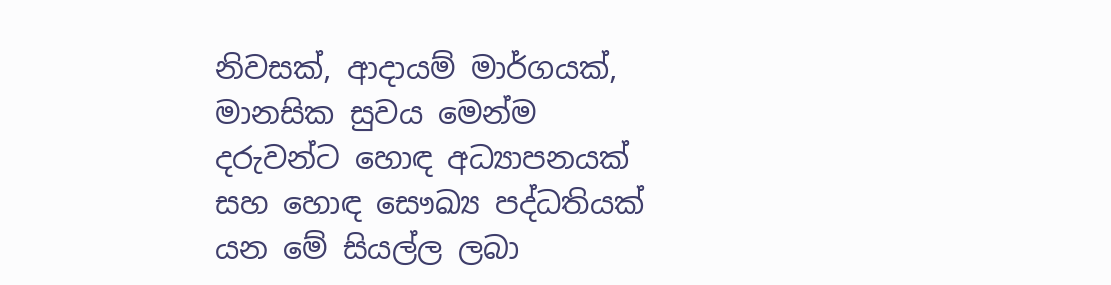නිවසක්, ආදායම් මාර්ගයක්, මානසික සුවය මෙන්ම දරුවන්ට හොඳ අධ්‍යාපනයක් සහ හොඳ සෞඛ්‍ය පද්ධතියක් යන මේ සියල්ල ලබා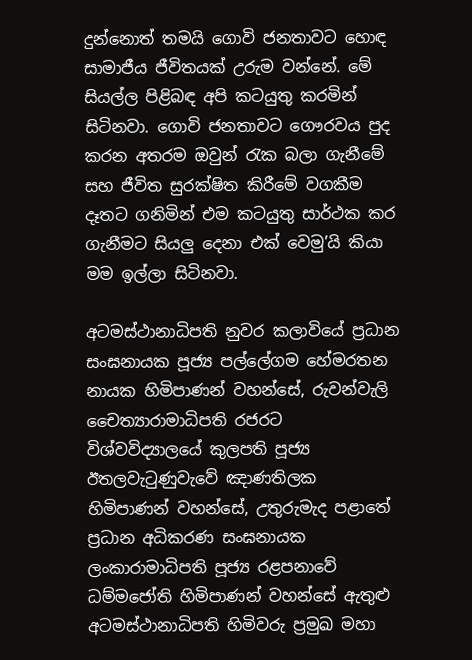දුන්නොත් තමයි ගොවි ජනතාවට හොඳ සාමාජීය ජීවිතයක් උරුම වන්නේ. මේ සියල්ල පිළිබඳ අපි කටයුතු කරමින් සිටිනවා. ගොවි ජනතාවට ගෞරවය පුද කරන අතරම ඔවුන් රැක බලා ගැනීමේ සහ ජීවිත සුරක්ෂිත කිරීමේ වගකීම දෑතට ගනිමින් එම කටයුතු සාර්ථක කර ගැනීමට සියලු දෙනා එක් වෙමු’යි කියා මම ඉල්ලා සිටිනවා.

අටමස්ථානාධිපති නුවර කලාවියේ ප්‍රධාන සංඝනායක පූජ්‍ය පල්ලේගම හේමරතන නායක හිමිපාණන් වහන්සේ, රුවන්වැලි චෛත්‍යාරාමාධිපති රජරට විශ්වවිද්‍යාලයේ කුලපති පූජ්‍ය ඊතලවැටුණුවැවේ ඤාණතිලක හිමිපාණන් වහන්සේ, උතුරුමැද පළාතේ ප්‍රධාන අධිකරණ සංඝනායක ලංකාරාමාධිපති පූජ්‍ය රළපනාවේ ධම්මජෝති හිමිපාණන් වහන්සේ ඇතුළු අටමස්ථානාධිපති හිමිවරු ප්‍රමුඛ මහා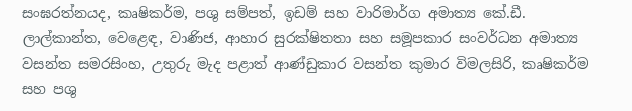සංඝරත්නයද, කෘෂිකර්ම, පශු සම්පත්, ඉඩම් සහ වාරිමාර්ග අමාත්‍ය කේ.ඩී. ලාල්කාන්ත, වෙළෙඳ, වාණිජ, ආහාර සුරක්ෂිතතා සහ සමූපකාර සංවර්ධන අමාත්‍ය වසන්ත සමරසිංහ, උතුරු මැද පළාත් ආණ්ඩුකාර වසන්ත කුමාර විමලසිරි, කෘෂිකර්ම සහ පශු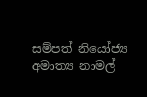සම්පත් නියෝජ්‍ය අමාත්‍ය නාමල්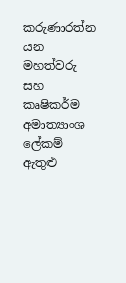කරුණාරත්න යන මහත්වරු සහ කෘෂිකර්ම අමාත්‍යාංශ ලේකම් ඇතුළු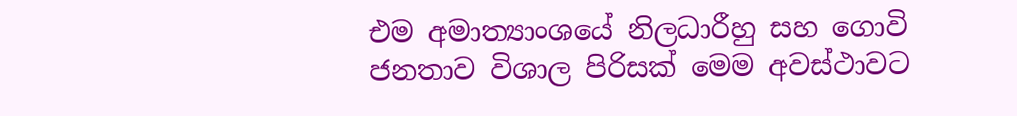එම අමාත්‍යාංශයේ නිලධාරීහු සහ ගොවි ජනතාව විශාල පිරිසක් මෙම අවස්ථාවට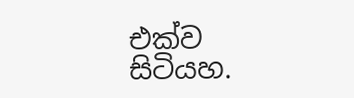එක්ව සිටියහ.